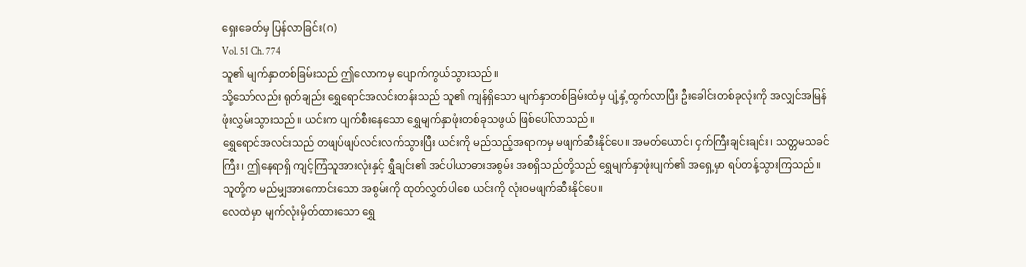ရှေးခေတ်မှ ပြန်လာခြင်း(ဂ)
Vol. 51 Ch. 774
သူ၏ မျက်နှာတစ်ခြမ်းသည် ဤလောကမှ ပျောက်ကွယ်သွားသည်။
သို့သော်လည်း ရုတ်ချည်း ရွှေရောင်အလင်းတန်းသည် သူ၏ ကျန်ရှိသော မျက်နှာတစ်ခြမ်းထံမှ ပျံ့နှံ့ထွက်လာပြီး ဦးခေါင်းတစ်ခုလုံးကို အလျှင်အမြန် ဖုံးလွှမ်းသွားသည်။ ယင်းက ပျက်စီးနေသော ရွှေမျက်နှာဖုံးတစ်ခုသဖွယ် ဖြစ်ပေါ်လာသည်။
ရွှေရောင်အလင်းသည် တဖျပ်ဖျပ်လင်းလက်သွားပြီး ယင်းကို မည်သည့်အရာကမှ မဖျက်ဆီးနိုင်ပေ။ အမတ်ယောင်၊ ငှက်ကြီးချင်းချင်း၊ သတ္တမသခင်ကြီး၊ ဤနေရာရှိ ကျင့်ကြံသူအားလုံးနှင့် ရွှီချင်း၏ အင်ပါယာဓားအစွမ်း အစရှိသည်တို့သည် ရွှေမျက်နှာဖုံးပျက်၏ အရှေ့မှာ ရပ်တန့်သွားကြသည်။
သူတို့က မည်မျှအားကောင်းသော အစွမ်းကို ထုတ်လွှတ်ပါစေ ယင်းကို လုံးဝမဖျက်ဆီးနိုင်ပေ။
လေထဲမှာ မျက်လုံးမှိတ်ထားသော ရွှေ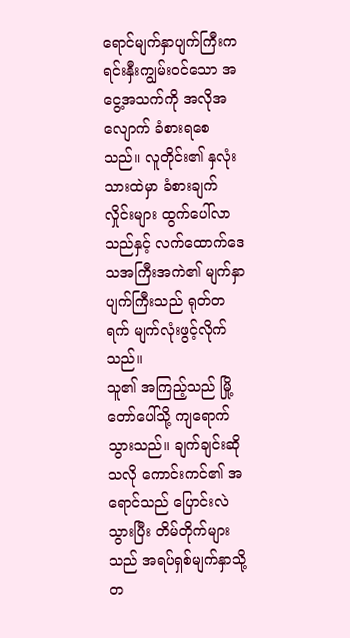ရောင်မျက်နှာပျက်ကြီးက ရင်းနှီးကျွမ်းဝင်သော အငွေ့အသက်ကို အလိုအလျောက် ခံစားရစေသည်။ လူတိုင်း၏ နှလုံးသားထဲမှာ ခံစားချက်လှိုင်းများ ထွက်ပေါ်လာသည်နှင့် လက်ထောက်ဒေသအကြီးအကဲ၏ မျက်နှာပျက်ကြီးသည် ရုတ်တရက် မျက်လုံးဖွင့်လိုက်သည်။
သူ၏ အကြည့်သည် မြို့တော်ပေါ်သို့ ကျရောက်သွားသည်။ ချက်ချင်းဆိုသလို ကောင်းကင်၏ အရောင်သည် ပြောင်းလဲသွားပြီး တိမ်တိုက်များသည် အရပ်ရှစ်မျက်နှာသို့ တ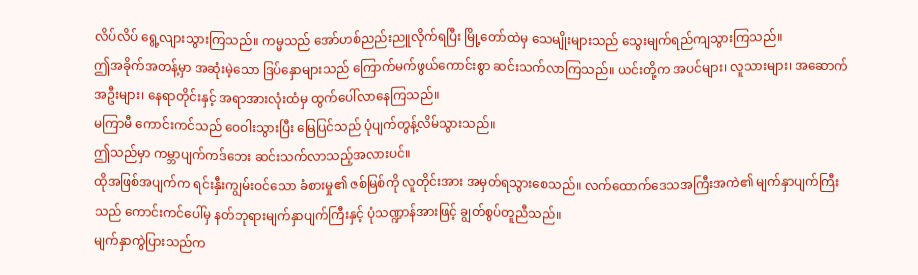လိပ်လိပ် ရွေ့လျားသွားကြသည်။ ကမ္မသည် အော်ဟစ်ညည်းညူလိုက်ရပြီး မြို့တော်ထဲမှ သေမျိုးများသည် သွေးမျက်ရည်ကျသွားကြသည်။
ဤအခိုက်အတန့်မှာ အဆုံးမဲ့သော ဒြပ်နှောများသည် ကြောက်မက်ဖွယ်ကောင်းစွာ ဆင်းသက်လာကြသည်။ ယင်းတို့က အပင်များ၊ လူသားများ၊ အဆောက်အဦးများ၊ နေရာတိုင်းနှင့် အရာအားလုံးထံမှ ထွက်ပေါ်လာနေကြသည်။
မကြာမီ ကောင်းကင်သည် ဝေဝါးသွားပြီး မြေပြင်သည် ပုံပျက်တွန့်လိမ်သွားသည်။
ဤသည်မှာ ကမ္ဘာပျက်ကဒ်ဘေး ဆင်းသက်လာသည့်အလားပင်။
ထိုအဖြစ်အပျက်က ရင်းနှီးကျွမ်းဝင်သော ခံစားမှု၏ ဇစ်မြစ်ကို လူတိုင်းအား အမှတ်ရသွားစေသည်။ လက်ထောက်ဒေသအကြီးအကဲ၏ မျက်နှာပျက်ကြီးသည် ကောင်းကင်ပေါ်မှ နတ်ဘုရားမျက်နှာပျက်ကြီးနှင့် ပုံသဏ္ဍာန်အားဖြင့် ချွတ်စွပ်တူညီသည်။
မျက်နှာကွဲပြားသည်က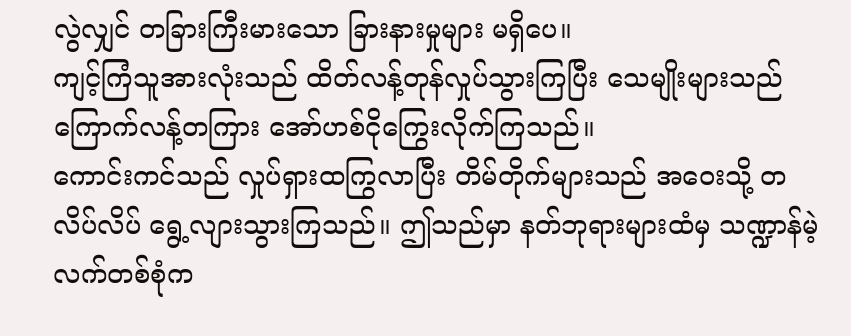လွဲလျှင် တခြားကြီးမားသော ခြားနားမှုများ မရှိပေ။
ကျင့်ကြံသူအားလုံးသည် ထိတ်လန့်တုန်လှုပ်သွားကြပြီး သေမျိုးများသည် ကြောက်လန့်တကြား အော်ဟစ်ငိုကြွေးလိုက်ကြသည်။
ကောင်းကင်သည် လှုပ်ရှားထကြွလာပြီး တိမ်တိုက်များသည် အဝေးသို့ တလိပ်လိပ် ရွေ့လျားသွားကြသည်။ ဤသည်မှာ နတ်ဘုရားများထံမှ သဏ္ဍာန်မဲ့လက်တစ်စုံက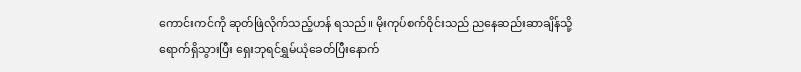ကောင်းကင်ကို ဆုတ်ဖြဲလိုက်သည့်ဟန် ရသည်။ မိုးကုပ်စက်ဝိုင်းသည် ညနေဆည်းဆာချိန်သို့ ရောက်ရှိသွားပြီး ရှေးဘုရင်ရွှမ်ယုံခေတ်ပြီးနောက်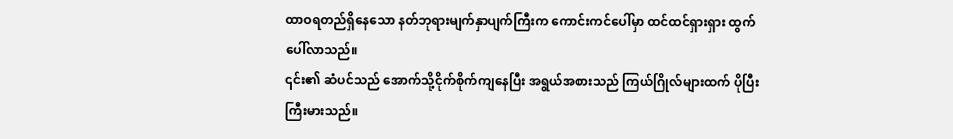ထာဝရတည်ရှိနေသော နတ်ဘုရားမျက်နှာပျက်ကြီးက ကောင်းကင်ပေါ်မှာ ထင်ထင်ရှားရှား ထွက်ပေါ်လာသည်။
၎င်း၏ ဆံပင်သည် အောက်သို့ငိုက်စိုက်ကျနေပြီး အရွယ်အစားသည် ကြယ်ဂြိုလ်များထက် ပိုပြီးကြီးမားသည်။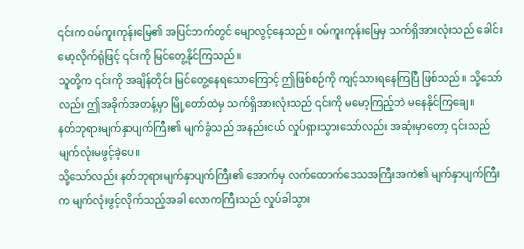၎င်းက ဝမ်ကူးကုန်းမြေ၏ အပြင်ဘက်တွင် မျောလွင့်နေသည်။ ဝမ်ကူးကုန်းမြေမှ သက်ရှိအားလုံးသည် ခေါင်းမော့လိုက်ရုံဖြင့် ၎င်းကို မြင်တွေ့နိုင်ကြသည်။
သူတို့က ၎င်းကို အချိန်တိုင်း မြင်တွေ့နေရသောကြောင့် ဤဖြစ်စဉ်ကို ကျင့်သားရနေကြပြီ ဖြစ်သည်။ သို့သော်လည်း ဤအခိုက်အတန့်မှာ မြို့တော်ထဲမှ သက်ရှိအားလုံးသည် ၎င်းကို မမော့ကြည့်ဘဲ မနေနိုင်ကြချေ။
နတ်ဘုရားမျက်နှာပျက်ကြီး၏ မျက်ခွံသည် အနည်းငယ် လှုပ်ရှားသွားသော်လည်း အဆုံးမှာတော့ ၎င်းသည် မျက်လုံးမဖွင့်ခဲ့ပေ။
သို့သော်လည်း နတ်ဘုရားမျက်နှာပျက်ကြီး၏ အောက်မှ လက်ထောက်ဒေသအကြီးအကဲ၏ မျက်နှာပျက်ကြီးက မျက်လုံးဖွင့်လိုက်သည့်အခါ လောကကြီးသည် လှုပ်ခါသွား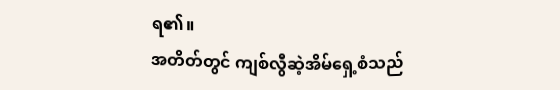ရ၏။
အတိတ်တွင် ကျစ်လွီဆဲ့အိမ်ရှေ့စံသည်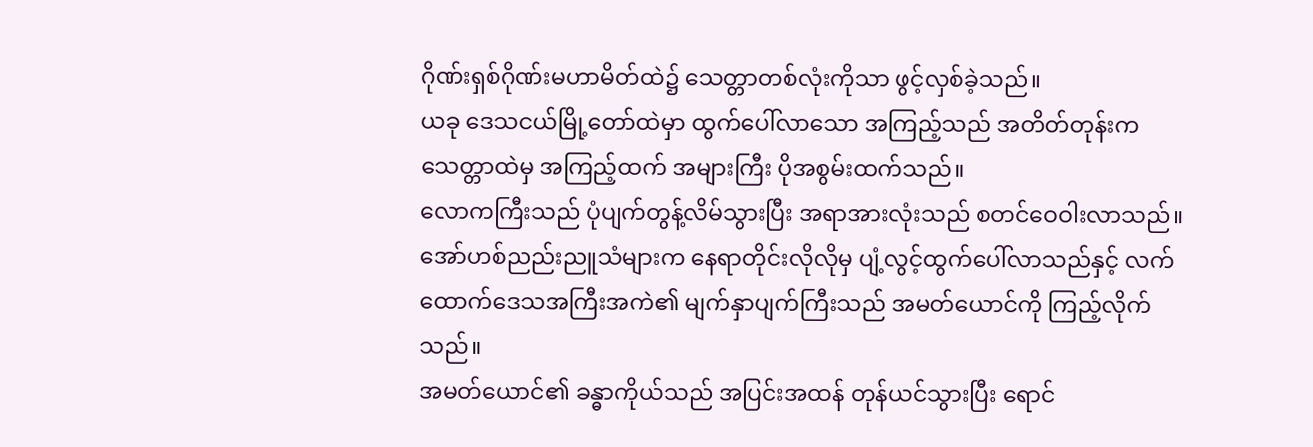ဂိုဏ်းရှစ်ဂိုဏ်းမဟာမိတ်ထဲ၌ သေတ္တာတစ်လုံးကိုသာ ဖွင့်လှစ်ခဲ့သည်။
ယခု ဒေသငယ်မြို့တော်ထဲမှာ ထွက်ပေါ်လာသော အကြည့်သည် အတိတ်တုန်းက သေတ္တာထဲမှ အကြည့်ထက် အများကြီး ပိုအစွမ်းထက်သည်။
လောကကြီးသည် ပုံပျက်တွန့်လိမ်သွားပြီး အရာအားလုံးသည် စတင်ဝေဝါးလာသည်။ အော်ဟစ်ညည်းညူသံများက နေရာတိုင်းလိုလိုမှ ပျံ့လွင့်ထွက်ပေါ်လာသည်နှင့် လက်ထောက်ဒေသအကြီးအကဲ၏ မျက်နှာပျက်ကြီးသည် အမတ်ယောင်ကို ကြည့်လိုက်သည်။
အမတ်ယောင်၏ ခန္ဓာကိုယ်သည် အပြင်းအထန် တုန်ယင်သွားပြီး ရောင်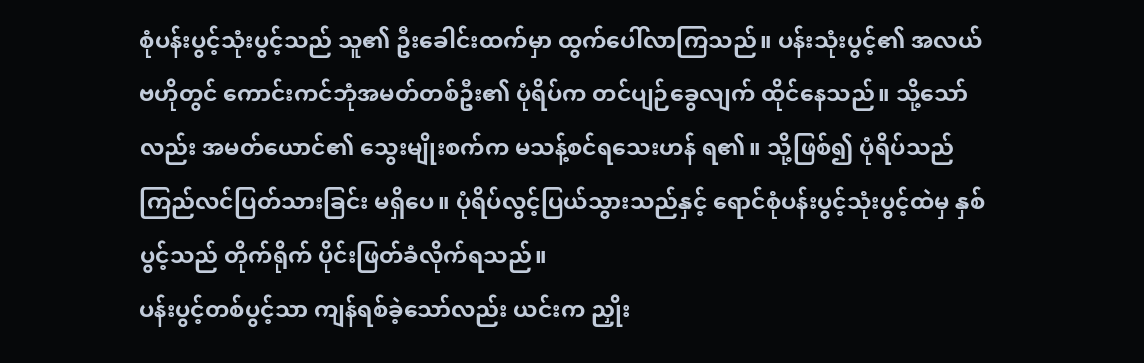စုံပန်းပွင့်သုံးပွင့်သည် သူ၏ ဦးခေါင်းထက်မှာ ထွက်ပေါ်လာကြသည်။ ပန်းသုံးပွင့်၏ အလယ်ဗဟိုတွင် ကောင်းကင်ဘုံအမတ်တစ်ဦး၏ ပုံရိပ်က တင်ပျဉ်ခွေလျက် ထိုင်နေသည်။ သို့သော်လည်း အမတ်ယောင်၏ သွေးမျိုးစက်က မသန့်စင်ရသေးဟန် ရ၏။ သို့ဖြစ်၍ ပုံရိပ်သည် ကြည်လင်ပြတ်သားခြင်း မရှိပေ။ ပုံရိပ်လွင့်ပြယ်သွားသည်နှင့် ရောင်စုံပန်းပွင့်သုံးပွင့်ထဲမှ နှစ်ပွင့်သည် တိုက်ရိုက် ပိုင်းဖြတ်ခံလိုက်ရသည်။
ပန်းပွင့်တစ်ပွင့်သာ ကျန်ရစ်ခဲ့သော်လည်း ယင်းက ညှိုး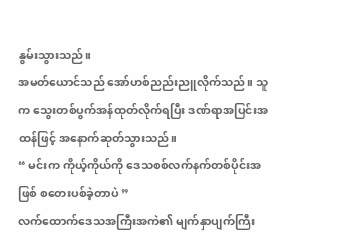နွမ်းသွားသည်။
အမတ်ယောင်သည် အော်ဟစ်ညည်းညူလိုက်သည်။ သူက သွေးတစ်ပွက်အန်ထုတ်လိုက်ရပြီး ဒဏ်ရာအပြင်းအထန်ဖြင့် အနောက်ဆုတ်သွားသည်။
“ မင်းက ကိုယ့်ကိုယ်ကို ဒေသစစ်လက်နက်တစ်ပိုင်းအဖြစ် စတေးပစ်ခဲ့တာပဲ ”
လက်ထောက်ဒေသအကြီးအကဲ၏ မျက်နှာပျက်ကြီး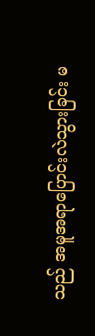သည် အမူအရာပြောင်းလဲသွားခြင်း မ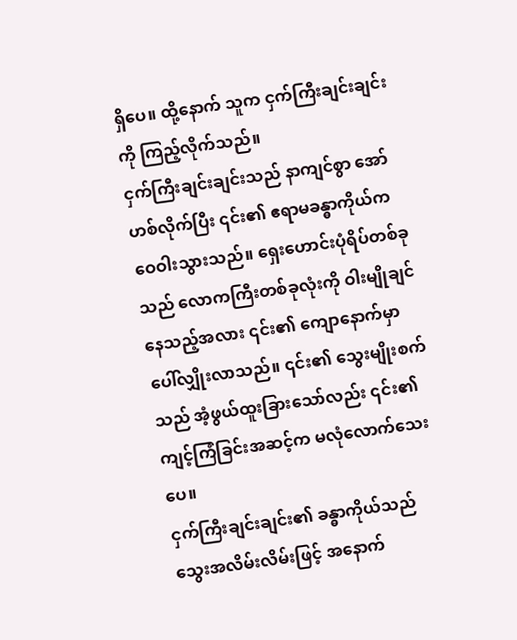ရှိပေ။ ထို့နောက် သူက ငှက်ကြီးချင်းချင်းကို ကြည့်လိုက်သည်။
ငှက်ကြီးချင်းချင်းသည် နာကျင်စွာ အော်ဟစ်လိုက်ပြီး ၎င်း၏ ဧရာမခန္ဓာကိုယ်က ဝေဝါးသွားသည်။ ရှေးဟောင်းပုံရိပ်တစ်ခုသည် လောကကြီးတစ်ခုလုံးကို ဝါးမျိုချင်နေသည့်အလား ၎င်း၏ ကျောနောက်မှာ ပေါ်လျှိုးလာသည်။ ၎င်း၏ သွေးမျိုးစက်သည် အံ့ဖွယ်ထူးခြားသော်လည်း ၎င်း၏ ကျင့်ကြံခြင်းအဆင့်က မလုံလောက်သေးပေ။
ငှက်ကြီးချင်းချင်း၏ ခန္ဓာကိုယ်သည် သွေးအလိမ်းလိမ်းဖြင့် အနောက်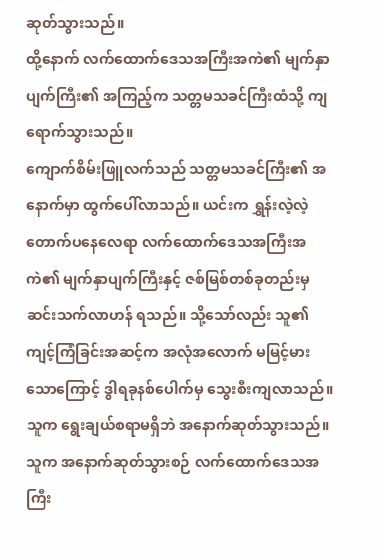ဆုတ်သွားသည်။
ထို့နောက် လက်ထောက်ဒေသအကြီးအကဲ၏ မျက်နှာပျက်ကြီး၏ အကြည့်က သတ္တမသခင်ကြီးထံသို့ ကျရောက်သွားသည်။
ကျောက်စိမ်းဖြူလက်သည် သတ္တမသခင်ကြီး၏ အနောက်မှာ ထွက်ပေါ်လာသည်။ ယင်းက ရွှန်းလဲ့လဲ့တောက်ပနေလေရာ လက်ထောက်ဒေသအကြီးအကဲ၏ မျက်နှာပျက်ကြီးနှင့် ဇစ်မြစ်တစ်ခုတည်းမှ ဆင်းသက်လာဟန် ရသည်။ သို့သော်လည်း သူ၏ ကျင့်ကြံခြင်းအဆင့်က အလုံအလောက် မမြင့်မားသောကြောင့် ဒွါရခုနစ်ပေါက်မှ သွေးစီးကျလာသည်။ သူက ရွေးချယ်စရာမရှိဘဲ အနောက်ဆုတ်သွားသည်။ သူက အနောက်ဆုတ်သွားစဉ် လက်ထောက်ဒေသအကြီး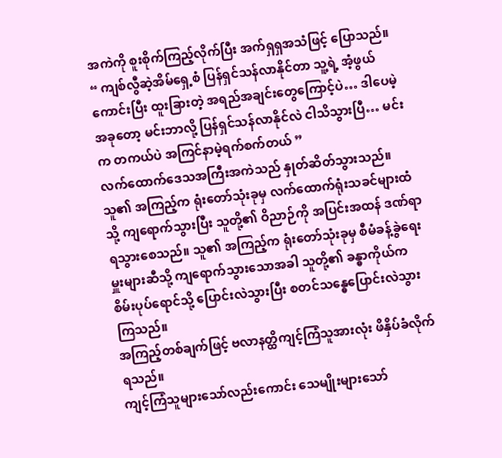အကဲကို စူးစိုက်ကြည့်လိုက်ပြီး အက်ရှရှအသံဖြင့် ပြောသည်။
“ ကျစ်လွီဆဲ့အိမ်ရှေ့စံ ပြန်ရှင်သန်လာနိုင်တာ သူ့ရဲ့ အံ့ဖွယ်ကောင်းပြီး ထူးခြားတဲ့ အရည်အချင်းတွေကြောင့်ပဲ… ဒါပေမဲ့ အခုတော့ မင်းဘာလို့ ပြန်ရှင်သန်လာနိုင်လဲ ငါသိသွားပြီ… မင်းက တကယ်ပဲ အကြင်နာမဲ့ရက်စက်တယ် ”
လက်ထောက်ဒေသအကြီးအကဲသည် နှုတ်ဆိတ်သွားသည်။ သူ၏ အကြည့်က ရုံးတော်သုံးခုမှ လက်ထောက်ရုံးသခင်များထံသို့ ကျရောက်သွားပြီး သူတို့၏ ဝိညာဉ်ကို အပြင်းအထန် ဒဏ်ရာရသွားစေသည်။ သူ၏ အကြည့်က ရုံးတော်သုံးခုမှ စီမံခန့်ခွဲရေးမှူးများဆီသို့ ကျရောက်သွားသောအခါ သူတို့၏ ခန္ဓာကိုယ်က စိမ်းပုပ်ရောင်သို့ ပြောင်းလဲသွားပြီး စတင်သန္ဓေပြောင်းလဲသွားကြသည်။
အကြည့်တစ်ချက်ဖြင့် ဗလာနတ္ထိကျင့်ကြံသူအားလုံး ဖိနှိပ်ခံလိုက်ရသည်။
ကျင့်ကြံသူများသော်လည်းကောင်း သေမျိုးများသော်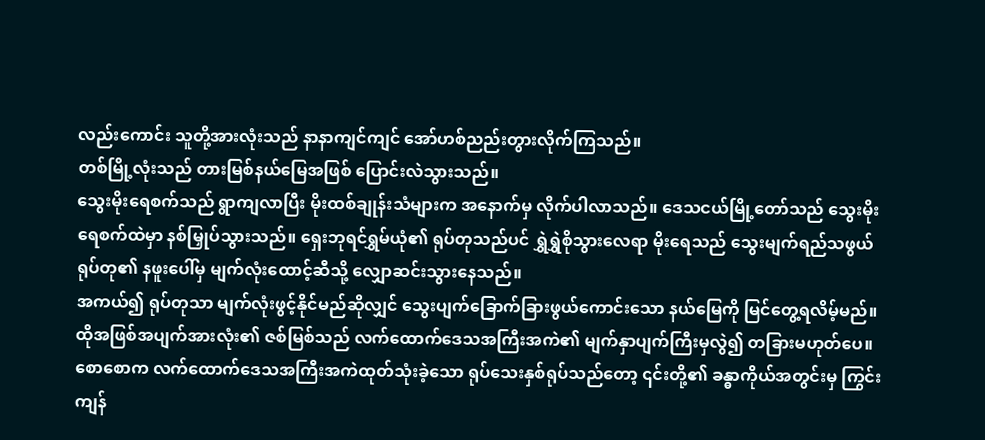လည်းကောင်း သူတို့အားလုံးသည် နာနာကျင်ကျင် အော်ဟစ်ညည်းတွားလိုက်ကြသည်။
တစ်မြို့လုံးသည် တားမြစ်နယ်မြေအဖြစ် ပြောင်းလဲသွားသည်။
သွေးမိုးရေစက်သည် ရွာကျလာပြီး မိုးထစ်ချုန်းသံများက အနောက်မှ လိုက်ပါလာသည်။ ဒေသငယ်မြို့တော်သည် သွေးမိုးရေစက်ထဲမှာ နစ်မြှုပ်သွားသည်။ ရှေးဘုရင်ရွှမ်ယုံ၏ ရုပ်တုသည်ပင် ရွှဲရွှဲစိုသွားလေရာ မိုးရေသည် သွေးမျက်ရည်သဖွယ် ရုပ်တု၏ နဖူးပေါ်မှ မျက်လုံးထောင့်ဆီသို့ လျှောဆင်းသွားနေသည်။
အကယ်၍ ရုပ်တုသာ မျက်လုံးဖွင့်နိုင်မည်ဆိုလျှင် သွေးပျက်ခြောက်ခြားဖွယ်ကောင်းသော နယ်မြေကို မြင်တွေ့ရလိမ့်မည်။
ထိုအဖြစ်အပျက်အားလုံး၏ ဇစ်မြစ်သည် လက်ထောက်ဒေသအကြီးအကဲ၏ မျက်နှာပျက်ကြီးမှလွဲ၍ တခြားမဟုတ်ပေ။
စောစောက လက်ထောက်ဒေသအကြီးအကဲထုတ်သုံးခဲ့သော ရုပ်သေးနှစ်ရုပ်သည်တော့ ၎င်းတို့၏ ခန္ဓာကိုယ်အတွင်းမှ ကြွင်းကျန်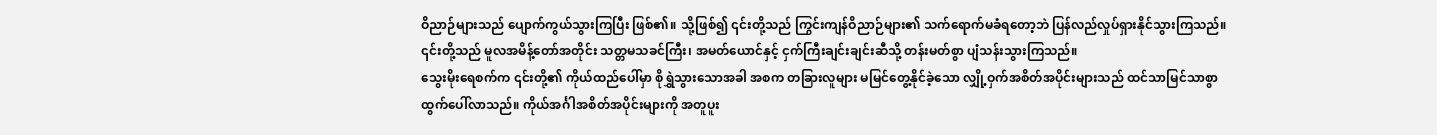ဝိညာဉ်များသည် ပျောက်ကွယ်သွားကြပြီး ဖြစ်၏။ သို့ဖြစ်၍ ၎င်းတို့သည် ကြွင်းကျန်ဝိညာဉ်များ၏ သက်ရောက်မခံရတော့ဘဲ ပြန်လည်လှုပ်ရှားနိုင်သွားကြသည်။ ၎င်းတို့သည် မူလအမိန့်တော်အတိုင်း သတ္တမသခင်ကြီး၊ အမတ်ယောင်နှင့် ငှက်ကြီးချင်းချင်းဆီသို့ တန်းမတ်စွာ ပျံသန်းသွားကြသည်။
သွေးမိုးရေစက်က ၎င်းတို့၏ ကိုယ်ထည်ပေါ်မှာ စိုရွှဲသွားသောအခါ အစက တခြားလူများ မမြင်တွေ့နိုင်ခဲ့သော လျှို့ဝှက်အစိတ်အပိုင်းများသည် ထင်သာမြင်သာစွာ ထွက်ပေါ်လာသည်။ ကိုယ်အင်္ဂါအစိတ်အပိုင်းများကို အတူပူး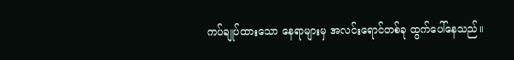ကပ်ချုပ်ထားသော နေရာများမှ အလင်းရောင်တစ်ခု ထွက်ပေါ်နေသည်။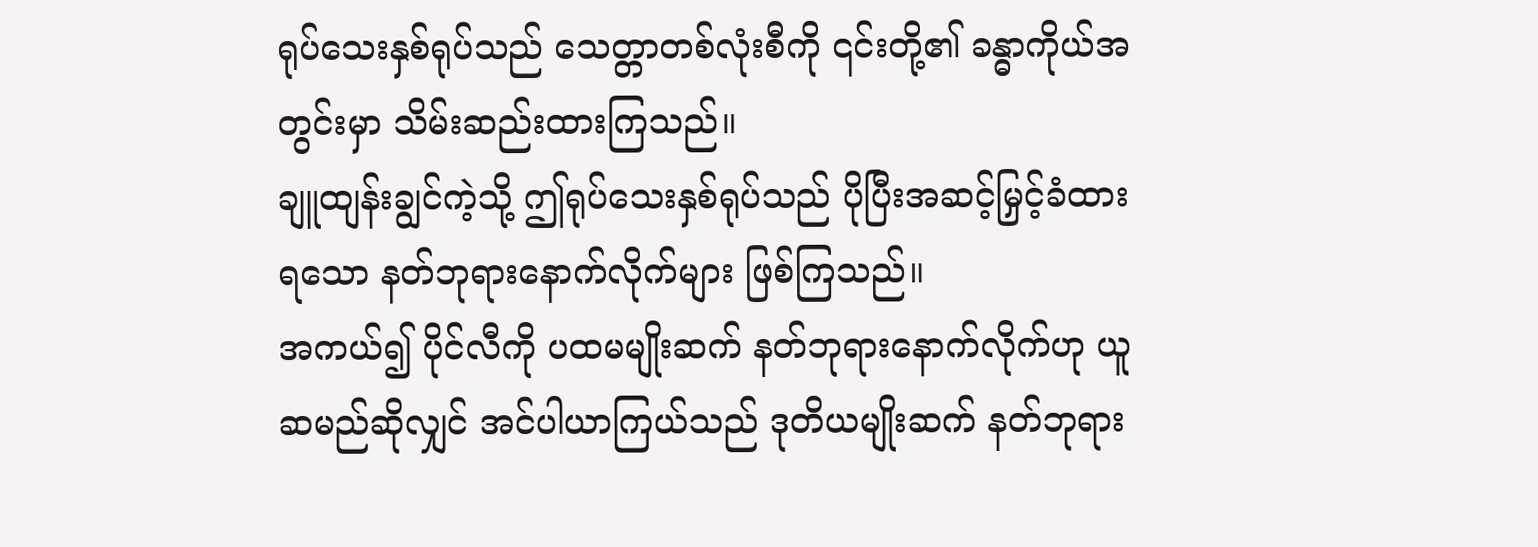ရုပ်သေးနှစ်ရုပ်သည် သေတ္တာတစ်လုံးစီကို ၎င်းတို့၏ ခန္ဓာကိုယ်အတွင်းမှာ သိမ်းဆည်းထားကြသည်။
ချူထျန်းချွင်ကဲ့သို့ ဤရုပ်သေးနှစ်ရုပ်သည် ပိုပြီးအဆင့်မြှင့်ခံထားရသော နတ်ဘုရားနောက်လိုက်များ ဖြစ်ကြသည်။
အကယ်၍ ပိုင်လီကို ပထမမျိုးဆက် နတ်ဘုရားနောက်လိုက်ဟု ယူဆမည်ဆိုလျှင် အင်ပါယာကြယ်သည် ဒုတိယမျိုးဆက် နတ်ဘုရား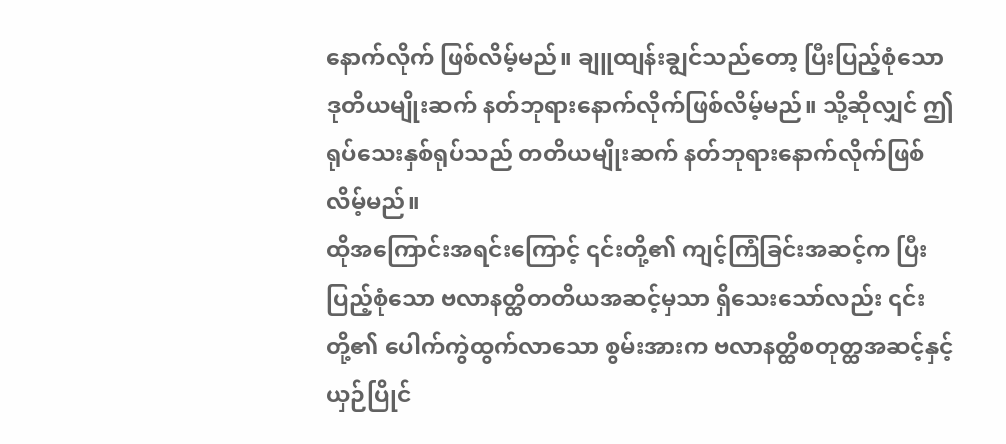နောက်လိုက် ဖြစ်လိမ့်မည်။ ချူထျန်းချွင်သည်တော့ ပြီးပြည့်စုံသော ဒုတိယမျိုးဆက် နတ်ဘုရားနောက်လိုက်ဖြစ်လိမ့်မည်။ သို့ဆိုလျှင် ဤရုပ်သေးနှစ်ရုပ်သည် တတိယမျိုးဆက် နတ်ဘုရားနောက်လိုက်ဖြစ်လိမ့်မည်။
ထိုအကြောင်းအရင်းကြောင့် ၎င်းတို့၏ ကျင့်ကြံခြင်းအဆင့်က ပြီးပြည့်စုံသော ဗလာနတ္ထိတတိယအဆင့်မှသာ ရှိသေးသော်လည်း ၎င်းတို့၏ ပေါက်ကွဲထွက်လာသော စွမ်းအားက ဗလာနတ္ထိစတုတ္ထအဆင့်နှင့် ယှဉ်ပြိုင်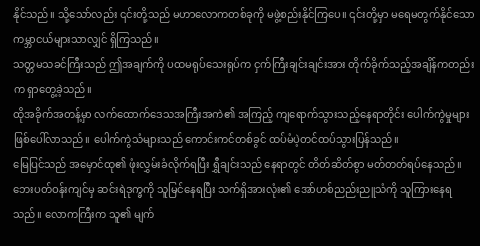နိုင်သည်။ သို့သော်လည်း ၎င်းတို့သည် မဟာလောကတစ်ခုကို မဖွဲ့စည်းနိုင်ကြပေ။ ၎င်းတို့မှာ မရေမတွက်နိုင်သော ကမ္ဘာငယ်များသာလျှင် ရှိကြသည်။
သတ္တမသခင်ကြီးသည် ဤအချက်ကို ပထမရုပ်သေးရုပ်က ငှက်ကြီးချင်းချင်းအား တိုက်ခိုက်သည့်အချိန်ကတည်းက ရှာတွေ့ခဲ့သည်။
ထိုအခိုက်အတန့်မှာ လက်ထောက်ဒေသအကြီးအကဲ၏ အကြည့် ကျရောက်သွားသည့်နေရာတိုင်း ပေါက်ကွဲမှုများဖြစ်ပေါ်လာသည်။ ပေါက်ကွဲသံများသည် ကောင်းကင်တစ်ခွင် ထပ်မံပဲ့တင်ထပ်သွားပြန်သည်။
မြေပြင်သည် အမှောင်ထု၏ ဖုံးလွှမ်းခံလိုက်ရပြီး ရွှီချင်းသည် နေရာတွင် တိတ်ဆိတ်စွာ မတ်တတ်ရပ်နေသည်။ ဘေးပတ်ဝန်းကျင်မှ ဆင်းရဲဒုက္ခကို သူမြင်နေရပြီး သက်ရှိအားလုံး၏ အော်ဟစ်ညည်းညူသံကို သူကြားနေရသည်။ လောကကြီးက သူ၏ မျက်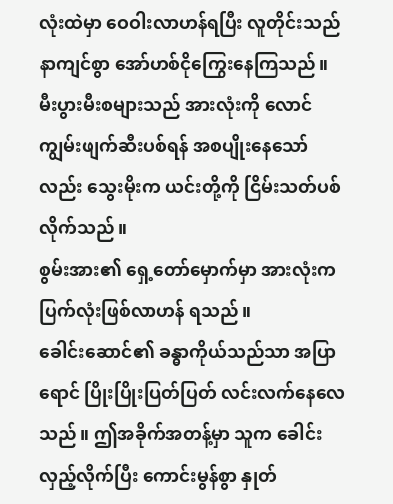လုံးထဲမှာ ဝေဝါးလာဟန်ရပြီး လူတိုင်းသည် နာကျင်စွာ အော်ဟစ်ငိုကြွေးနေကြသည်။
မီးပွားမီးစများသည် အားလုံးကို လောင်ကျွမ်းဖျက်ဆီးပစ်ရန် အစပျိုးနေသော်လည်း သွေးမိုးက ယင်းတို့ကို ငြိမ်းသတ်ပစ်လိုက်သည်။
စွမ်းအား၏ ရှေ့တော်မှောက်မှာ အားလုံးက ပြက်လုံးဖြစ်လာဟန် ရသည်။
ခေါင်းဆောင်၏ ခန္ဓာကိုယ်သည်သာ အပြာရောင် ပြိုးပြိုးပြတ်ပြတ် လင်းလက်နေလေသည်။ ဤအခိုက်အတန့်မှာ သူက ခေါင်းလှည့်လိုက်ပြီး ကောင်းမွန်စွာ နှုတ်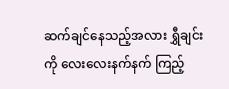ဆက်ချင်နေသည့်အလား ရွှီချင်းကို လေးလေးနက်နက် ကြည့်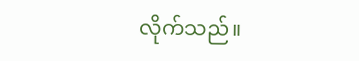လိုက်သည်။